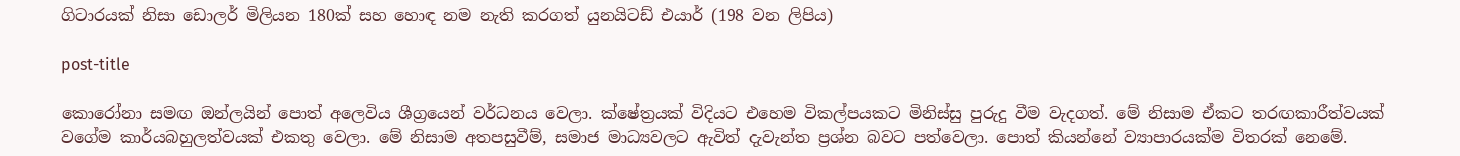ගිටාරයක් නිසා ඩොලර් මිලියන 180ක් සහ හොඳ නම නැති කරගත් යුනයිටඩ් එයාර් (198 වන ලිපිය)

post-title

කොරෝනා සමඟ ඔන්ලයින් පොත් අලෙවිය ශීග්‍රයෙන් වර්ධනය වෙලා. ක්ෂේත්‍රයක් විදියට එහෙම විකල්පයකට මිනිස්සු පුරුදු වීම වැදගත්. මේ නිසාම ඒකට තරඟකාරීත්වයක් වගේම කාර්යබහුලත්වයක් එකතු වෙලා. මේ නිසාම අතපසුවීම්, සමාජ මාධ්‍යවලට ඇවිත් දැවැන්ත ප්‍රශ්න බවට පත්වෙලා. පොත් කියන්නේ ව්‍යාපාරයක්ම විතරක් නෙමේ.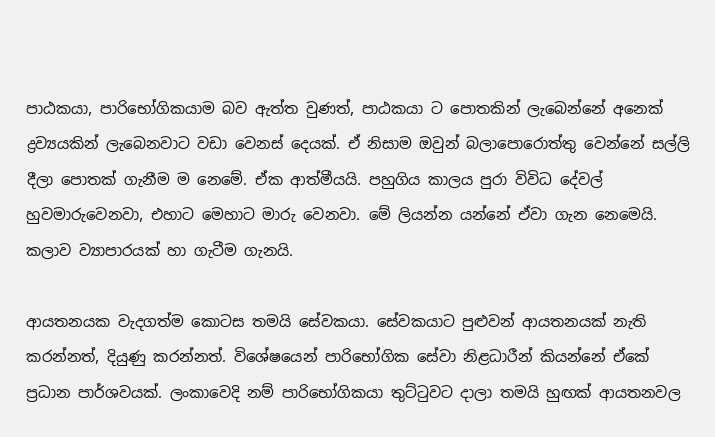පාඨකයා, පාරිභෝගිකයාම බව ඇත්ත වුණත්, පාඨකයා ට පොතකින් ලැබෙන්නේ අනෙක් ද්‍රව්‍යයකින් ලැබෙනවාට වඩා වෙනස් දෙයක්. ඒ නිසාම ඔවුන් බලාපොරොත්තු වෙන්නේ සල්ලි දීලා පොතක් ගැනීම ම නෙමේ. ඒක ආත්මීයයි. පහුගිය කාලය පුරා විවිධ දේවල් හුවමාරුවෙනවා, එහාට මෙහාට මාරු වෙනවා. මේ ලියන්න යන්නේ ඒවා ගැන නෙමෙයි. කලාව ව්‍යාපාරයක් හා ගැටීම ගැනයි.

ආයතනයක වැදගත්ම කොටස තමයි සේවකයා. සේවකයාට පුළුවන් ආයතනයක් නැති කරන්නත්, දියුණු කරන්නත්. විශේෂයෙන් පාරිභෝගික සේවා නිළධාරීන් කියන්නේ ඒකේ ප්‍රධාන පාර්ශවයක්. ලංකාවෙදි නම් පාරිභෝගිකයා තුට්ටුවට දාලා තමයි හුඟක් ආයතනවල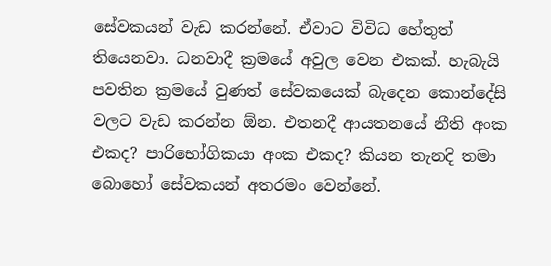සේවකයන් වැඩ කරන්නේ. ඒවාට විවිධ හේතුත් තියෙනවා. ධනවාදී ක්‍රමයේ අවුල වෙන එකක්. හැබැයි පවතින ක්‍රමයේ වුණත් සේවකයෙක් බැදෙන කොන්දේසි වලට වැඩ කරන්න ඕන. එතනදී ආයතනයේ නීති අංක එකද? පාරිභෝගිකයා අංක එකද? කියන තැනදි තමා බොහෝ සේවකයන් අතරමං වෙන්නේ.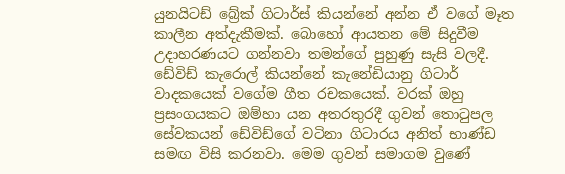යුනයිටඩ් බ්‍රේක් ගිටාර්ස් කියන්නේ අන්න ඒ වගේ මෑත කාලීන අත්දැකීමක්. බොහෝ ආයතන මේ සිදුවීම උදාහරණයට ගන්නවා තමන්ගේ පුහුණු සැසි වලදී. ඩේවිඩ් කැරොල් කියන්නේ කැනේඩියානු ගිටාර් වාදකයෙක් වගේම ගීත රචකයෙක්. වරක් ඔහු ප්‍රසංගයකට ඔම්හා යන අතරතුරදී ගුවන් තොටුපල සේවකයන් ඩේවිඩ්ගේ වටිනා ගිටාරය අනිත් භාණ්ඩ සමඟ විසි කරනවා. මෙම ගුවන් සමාගම වුණේ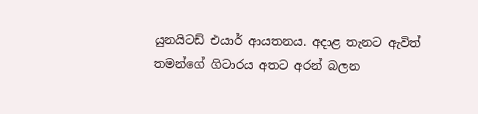යුනයිටඩ් එයාර් ආයතනය. අදාළ තැනට ඇවිත් තමන්ගේ ගිටාරය අතට අරන් බලන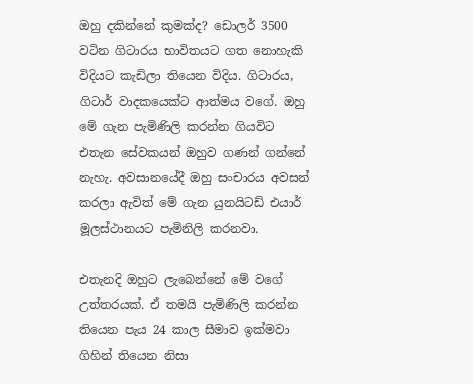ඔහු දකින්නේ කුමක්ද? ඩොලර් 3500 වටින ගිටාරය භාවිතයට ගත නොහැකි විදියට කැඩිලා තියෙන විදිය. ගිටාරය, ගිටාර් වාදකයෙක්ට ආත්මය වගේ. ඔහු මේ ගැන පැමිණිලි කරන්න ගියවිට එතැන සේවකයන් ඔහුව ගණන් ගන්නේ නැහැ. අවසානයේදී ඔහු සංචාරය අවසන් කරලා ඇවිත් මේ ගැන යුනයිටඩ් එයාර් මූලස්ථානයට පැමිනිලි කරනවා.

එතැනදි ඔහුට ලැබෙන්නේ මේ වගේ උත්තරයක්. ඒ තමයි පැමිණිලි කරන්න තියෙන පැය 24 කාල සීමාව ඉක්මවා ගිහින් තියෙන නිසා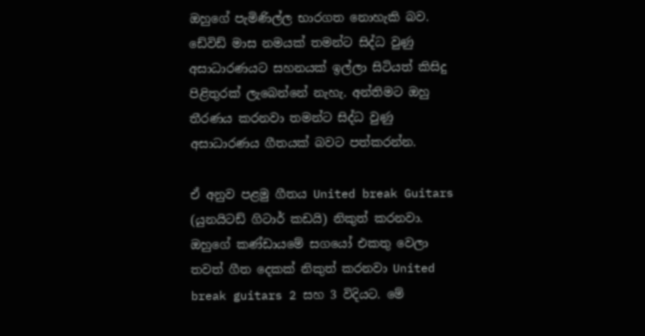ඔහුගේ පැමිණිල්ල භාරගත නොහැකි බව. ඩේවිඩ් මාස නමයක් තමන්ට සිද්ධ වුණු අසාධාරණයට සහනයක් ඉල්ලා සිටියත් කිසිදු පිළිතුරක් ලැබෙන්නේ නැහැ. අන්තිමට ඔහු තීරණය කරනවා තමන්ට සිද්ධ වුණු අසාධාරණය ගීතයක් බවට පත්කරන්න.

ඒ අනුව පළමු ගීතය United break Guitars (යුනයිටඩ් ගිටාර් කඩයි) නිකුත් කරනවා. ඔහුගේ කණ්ඩායමේ සගයෝ එකතු වෙලා තවත් ගීත දෙකක් නිකුත් කරනවා United break guitars 2 සහ 3 විදියට. මේ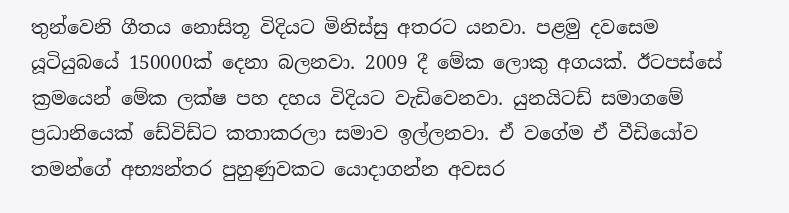තුන්වෙනි ගීතය නොසිතූ විදියට මිනිස්සු අතරට යනවා. පළමු දවසෙම යූටියුබයේ 150000ක් දෙනා බලනවා. 2009 දී මේක ලොකු අගයක්. ඊටපස්සේ ක්‍රමයෙන් මේක ලක්ෂ පහ දහය විදියට වැඩිවෙනවා. යුනයිටඩ් සමාගමේ ප්‍රධානියෙක් ඩේවිඩ්ට කතාකරලා සමාව ඉල්ලනවා. ඒ වගේම ඒ වීඩියෝව තමන්ගේ අභ්‍යන්තර පුහුණුවකට යොදාගන්න අවසර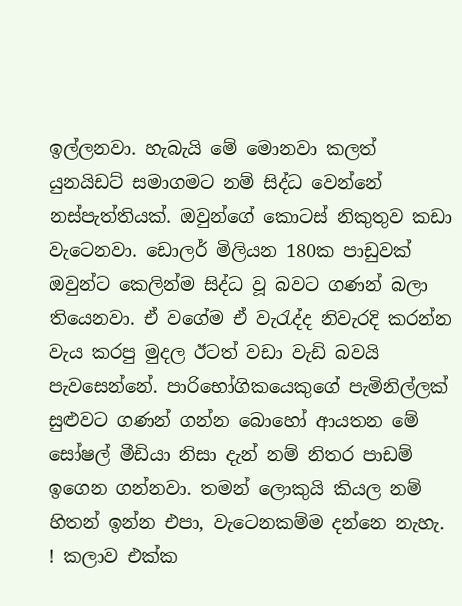ඉල්ලනවා. හැබැයි මේ මොනවා කලත් යුනයිඩට් සමාගමට නම් සිද්ධ වෙන්නේ නස්පැත්තියක්. ඔවුන්ගේ කොටස් නිකුතුව කඩා වැටෙනවා. ඩොලර් මිලියන 180ක පාඩුවක් ඔවුන්ට කෙලින්ම සිද්ධ වූ බවට ගණන් බලා තියෙනවා. ඒ වගේම ඒ වැරැද්ද නිවැරදි කරන්න වැය කරපු මුදල ඊටත් වඩා වැඩි බවයි පැවසෙන්නේ. පාරිභෝගිකයෙකුගේ පැමිනිල්ලක් සුළුවට ගණන් ගන්න බොහෝ ආයතන මේ සෝෂල් මීඩියා නිසා දැන් නම් නිතර පාඩම් ඉගෙන ගන්නවා. තමන් ලොකුයි කියල නම් හිතන් ඉන්න එපා, වැටෙනකම්ම දන්නෙ නැහැ. ! කලාව එක්ක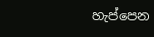හැප්පෙන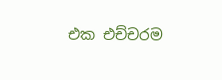එක එච්චරම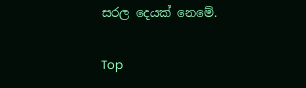සරල දෙයක් නෙමේ.

Top